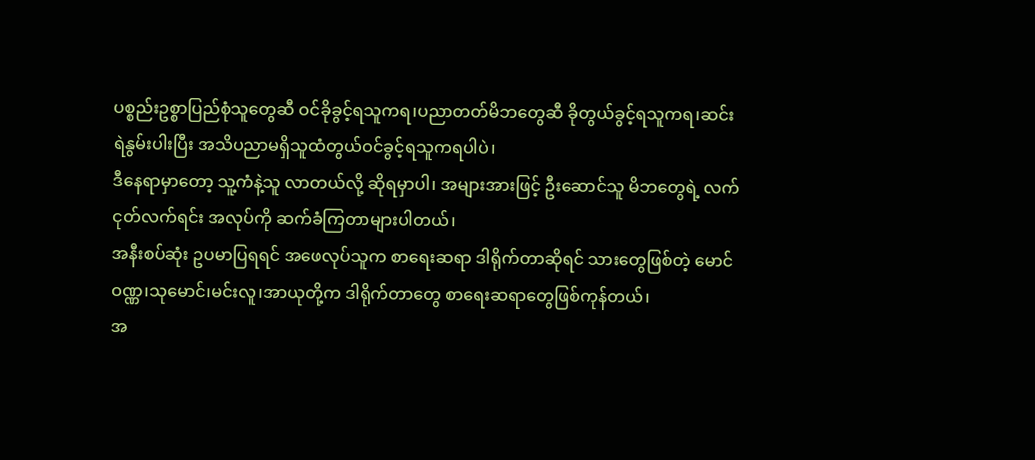ပစ္စည်းဥစ္စာပြည်စုံသူတွေဆီ ဝင်ခိုခွင့်ရသူကရ၊ပညာတတ်မိဘတွေဆီ ခိုတွယ်ခွင့်ရသူကရ၊ဆင်းရဲနွမ်းပါးပြီး အသိပညာမရှိသူထံတွယ်ဝင်ခွင့်ရသူကရပါပဲ၊
ဒီနေရာမှာတော့ သူ့ကံနဲ့သူ လာတယ်လို့ ဆိုရမှာပါ၊ အများအားဖြင့် ဦးဆောင်သူ မိဘတွေရဲ့ လက်ငုတ်လက်ရင်း အလုပ်ကို ဆက်ခံကြတာများပါတယ်၊
အနီးစပ်ဆုံး ဥပမာပြရရင် အဖေလုပ်သူက စာရေးဆရာ ဒါရိုက်တာဆိုရင် သားတွေဖြစ်တဲ့ မောင်ဝဏ္ဏ၊သုမောင်၊မင်းလူ၊အာယုတို့က ဒါရိုက်တာတွေ စာရေးဆရာတွေဖြစ်ကုန်တယ်၊
အ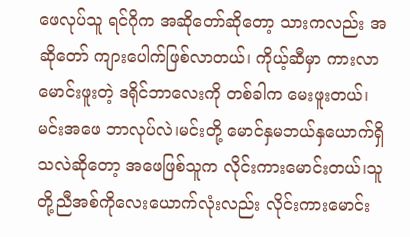ဖေလုပ်သူ ရင်ဂိုက အဆိုတော်ဆိုတော့ သားကလည်း အဆိုတော် ကျားပေါက်ဖြစ်လာတယ်၊ ကိုယ့်ဆီမှာ ကားလာမောင်းဖူးတဲ့ ဒရိုင်ဘာလေးကို တစ်ခါက မေးဖူးတယ်၊
မင်းအဖေ ဘာလုပ်လဲ၊မင်းတို့ မောင်နှမဘယ်နှယောက်ရှိသလဲဆိုတော့ အဖေဖြစ်သူက လိုင်းကားမောင်းတယ်၊သူတို့ညီအစ်ကိုလေးယောက်လုံးလည်း လိုင်းကားမောင်း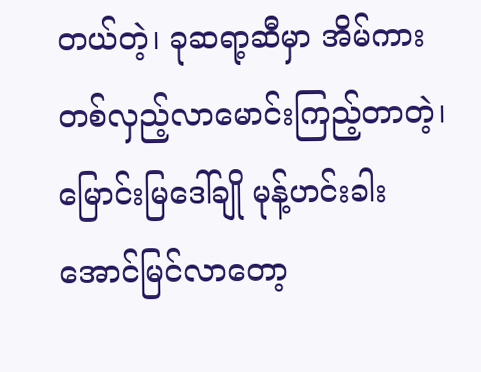တယ်တဲ့၊ ခုဆရာ့ဆီမှာ အိမ်ကားတစ်လှည့်လာမောင်းကြည့်တာတဲ့၊
မြောင်းမြဒေါ်ချို မုန့်ဟင်းခါးအောင်မြင်လာတော့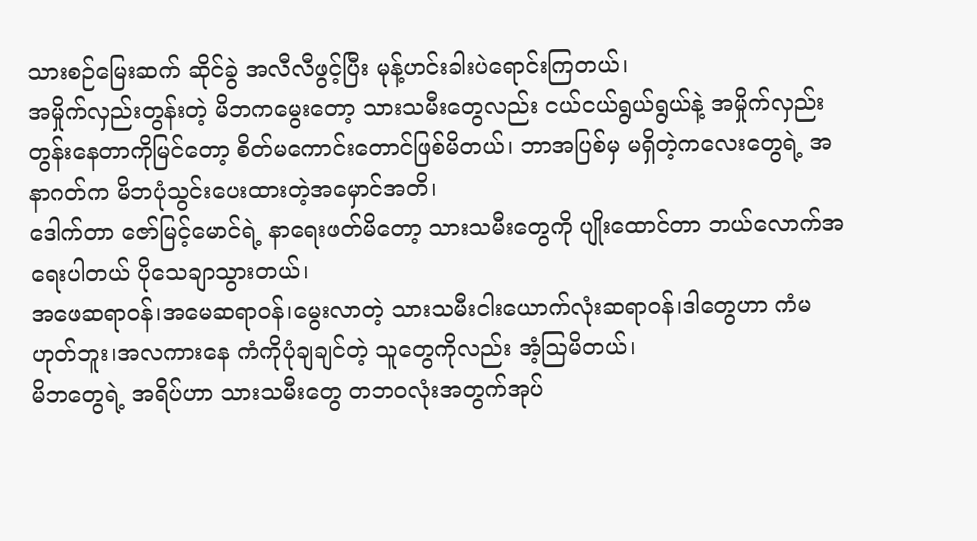သားစဉ်မြေးဆက် ဆိုင်ခွဲ အလီလီဖွင့်ပြီး မုန့်ဟင်းခါးပဲရောင်းကြတယ်၊
အမှိုက်လှည်းတွန်းတဲ့ မိဘကမွေးတော့ သားသမီးတွေလည်း ငယ်ငယ်ရွယ်ရွယ်နဲ့ အမှိုက်လှည်းတွန်းနေတာကိုမြင်တော့ စိတ်မကောင်းတောင်ဖြစ်မိတယ်၊ ဘာအပြစ်မှ မရှိတဲ့ကလေးတွေရဲ့ အနာဂတ်က မိဘပုံသွင်းပေးထားတဲ့အမှောင်အတိ၊
ဒေါက်တာ ဇော်မြင့်မောင်ရဲ့ နာရေးဖတ်မိတော့ သားသမီးတွေကို ပျိုးထောင်တာ ဘယ်လောက်အရေးပါတယ် ပိုသေချာသွားတယ်၊
အဖေဆရာဝန်၊အမေဆရာဝန်၊မွေးလာတဲ့ သားသမီးငါးယောက်လုံးဆရာဝန်၊ဒါတွေဟာ ကံမဟုတ်ဘူး၊အလကားနေ ကံကိုပုံချချင်တဲ့ သူတွေကိုလည်း အံ့ဩမိတယ်၊
မိဘတွေရဲ့ အရိပ်ဟာ သားသမီးတွေ တဘဝလုံးအတွက်အုပ်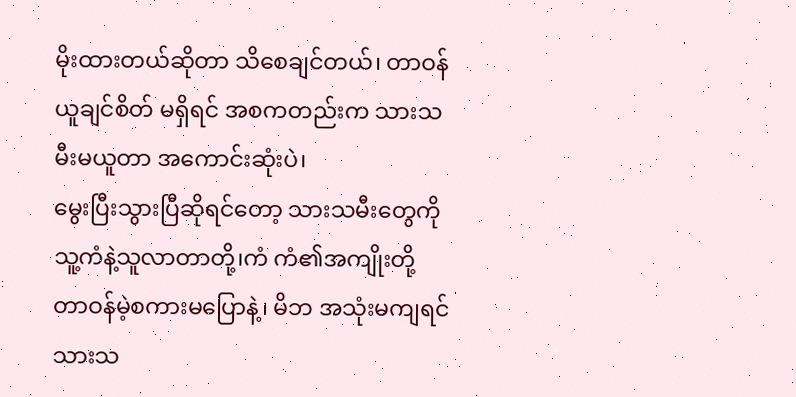မိုးထားတယ်ဆိုတာ သိစေချင်တယ်၊ တာဝန်ယူချင်စိတ် မရှိရင် အစကတည်းက သားသမီးမယူတာ အကောင်းဆုံးပဲ၊
မွေးပြီးသွားပြီဆိုရင်တော့ သားသမီးတွေကို သူ့ကံနဲ့သူလာတာတို့၊ကံ ကံ၏အကျိုးတို့ တာဝန်မဲ့စကားမပြောနဲ့၊ မိဘ အသုံးမကျရင် သားသ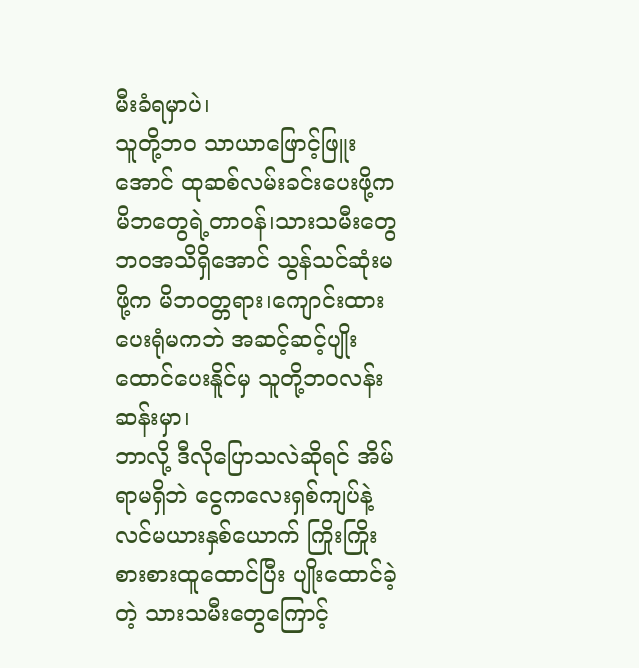မီးခံရမှာပဲ၊
သူတို့ဘဝ သာယာဖြောင့်ဖြူးအောင် ထုဆစ်လမ်းခင်းပေးဖို့က မိဘတွေရဲ့တာဝန်၊သားသမီးတွေ ဘဝအသိရှိအောင် သွန်သင်ဆုံးမဖို့က မိဘဝတ္တရား၊ကျောင်းထားပေးရုံမကဘဲ အဆင့်ဆင့်ပျိုးထောင်ပေးနိူင်မှ သူတို့ဘဝလန်းဆန်းမှာ၊
ဘာလို့ ဒီလိုပြောသလဲဆိုရင် အိမ်ရာမရှိဘဲ ငွေကလေးရှစ်ကျပ်နဲ့ လင်မယားနှစ်ယောက် ကြိုးကြိုးစားစားထူထောင်ပြီး ပျိုးထောင်ခဲ့တဲ့ သားသမီးတွေကြောင့်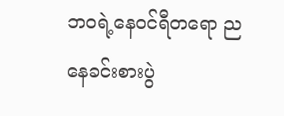ဘဝရဲ့နေဝင်ရီတရော ညနေခင်းစားပွဲ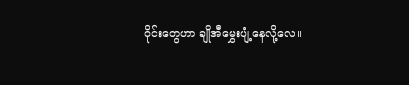ဝိုင်းတွေဟာ ချိုအီမွှေးပျံ့နေလို့လေ။